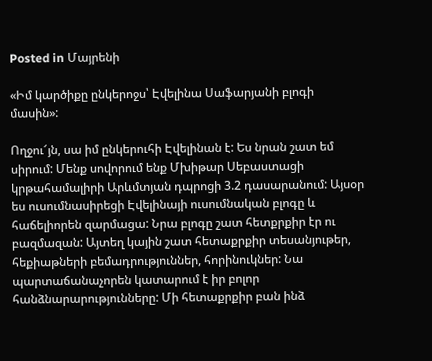Posted in Մայրենի

«Իմ կարծիքը ընկերոջս՝ Էվելինա Սաֆարյանի բլոգի մասին»:

Ողջու՜յն, սա իմ ընկերուհի Էվելինան է: Ես նրան շատ եմ սիրում: Մենք սովորում ենք Մխիթար Սեբաստացի կրթահամալիրի Արևմտյան դպրոցի 3.2 դասարանում: Այսօր ես ուսումնասիրեցի Էվելինայի ուսումնական բլոգը և հաճելիորեն զարմացա: Նրա բլոգը շատ հետքրքիր էր ու բազմազան: Այտեղ կային շատ հետաքրքիր տեսանյութեր, հեքիաթների բեմադրություններ, հորինուկներ: Նա պարտաճանաչորեն կատարում է իր բոլոր հանձնարարությունները: Մի հետաքրքիր բան ինձ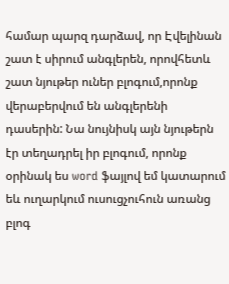համար պարզ դարձավ, որ Էվելինան շատ է սիրում անգլերեն, որովհետև շատ նյութեր ուներ բլոգում,որոնք վերաբերվում են անգլերենի դասերին: Նա նույնիսկ այն նյութերն էր տեղադրել իր բլոգում, որոնք օրինակ ես word ֆայլով եմ կատարում եև ուղարկում ուսուցչուհուն առանց բլոգ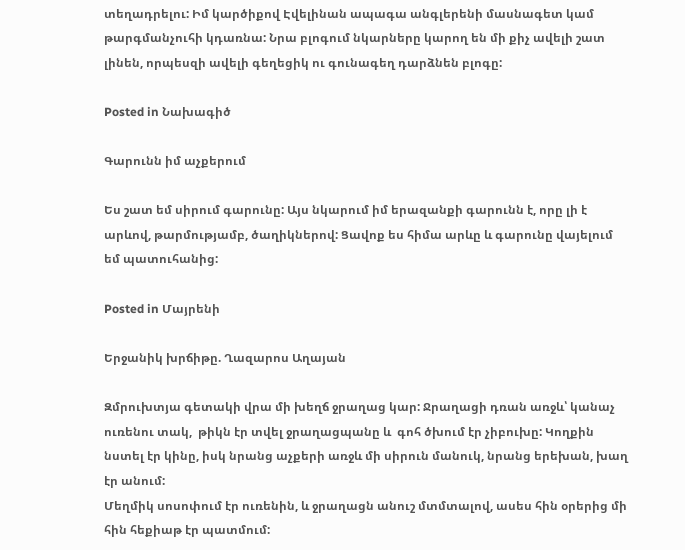տեղադրելու: Իմ կարծիքով Էվելինան ապագա անգլերենի մասնագետ կամ թարգմանչուհի կդառնա: Նրա բլոգում նկարները կարող են մի քիչ ավելի շատ լինեն, որպեսզի ավելի գեղեցիկ ու գունագեղ դարձնեն բլոգը:

Posted in Նախագիծ

Գարունն իմ աչքերում

Ես շատ եմ սիրում գարունը: Այս նկարում իմ երազանքի գարունն է, որը լի է արևով, թարմությամբ, ծաղիկներով: Ցավոք ես հիմա արևը և գարունը վայելում եմ պատուհանից:

Posted in Մայրենի

Երջանիկ խրճիթը. Ղազարոս Աղայան

Զմրուխտյա գետակի վրա մի խեղճ ջրաղաց կար: Ջրաղացի դռան առջև՝ կանաչ ուռենու տակ,  թիկն էր տվել ջրաղացպանը և  գոհ ծխում էր չիբուխը: Կողքին նստել էր կինը, իսկ նրանց աչքերի առջև մի սիրուն մանուկ, նրանց երեխան, խաղ էր անում:
Մեղմիկ սոսոփում էր ուռենին, և ջրաղացն անուշ մտմտալով, ասես հին օրերից մի հին հեքիաթ էր պատմում: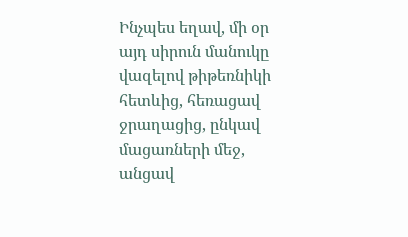Ինչպես եղավ, մի օր այդ սիրուն մանուկը վազելով թիթեռնիկի հետևից, հեռացավ ջրաղացից, ընկավ մացառների մեջ, անցավ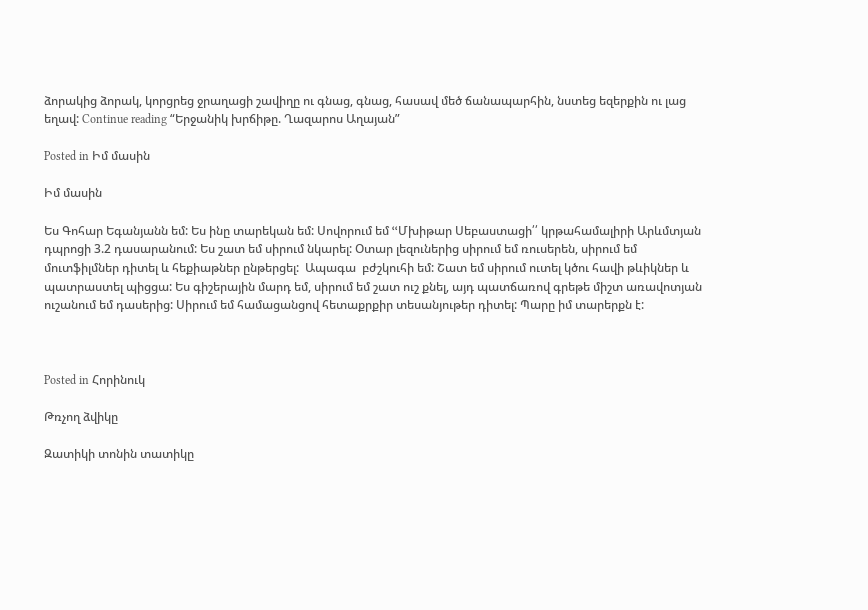ձորակից ձորակ, կորցրեց ջրաղացի շավիղը ու գնաց, գնաց, հասավ մեծ ճանապարհին, նստեց եզերքին ու լաց եղավ: Continue reading “Երջանիկ խրճիթը. Ղազարոս Աղայան”

Posted in Իմ մասին

Իմ մասին

Ես Գոհար Եգանյանն եմ: Ես ինը տարեկան եմ: Սովորում եմ ՙՙՄխիթար Սեբաստացի՛՛ կրթահամալիրի Արևմտյան դպրոցի 3.2 դասարանում: Ես շատ եմ սիրում նկարել: Օտար լեզուներից սիրում եմ ռուսերեն, սիրում եմ մուտֆիլմներ դիտել և հեքիաթներ ընթերցել:  Ապագա  բժշկուհի եմ: Շատ եմ սիրում ուտել կծու հավի թևիկներ և պատրաստել պիցցա: Ես գիշերային մարդ եմ, սիրում եմ շատ ուշ քնել, այդ պատճառով գրեթե միշտ առավոտյան ուշանում եմ դասերից: Սիրում եմ համացանցով հետաքրքիր տեսանյութեր դիտել: Պարը իմ տարերքն է:



Posted in Հորինուկ

Թռչող ձվիկը

Զատիկի տոնին տատիկը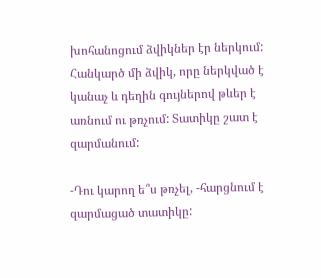խոհանոցում ձվիկներ էր ներկում: Հանկարծ մի ձվիկ, որը ներկված է կանաչ և դեղին գույներով թևեր է առնում ու թռչում: Տատիկը շատ է զարմանում:

-Դու կարող ե՞ս թռչել, -հարցնում է զարմացած տատիկը: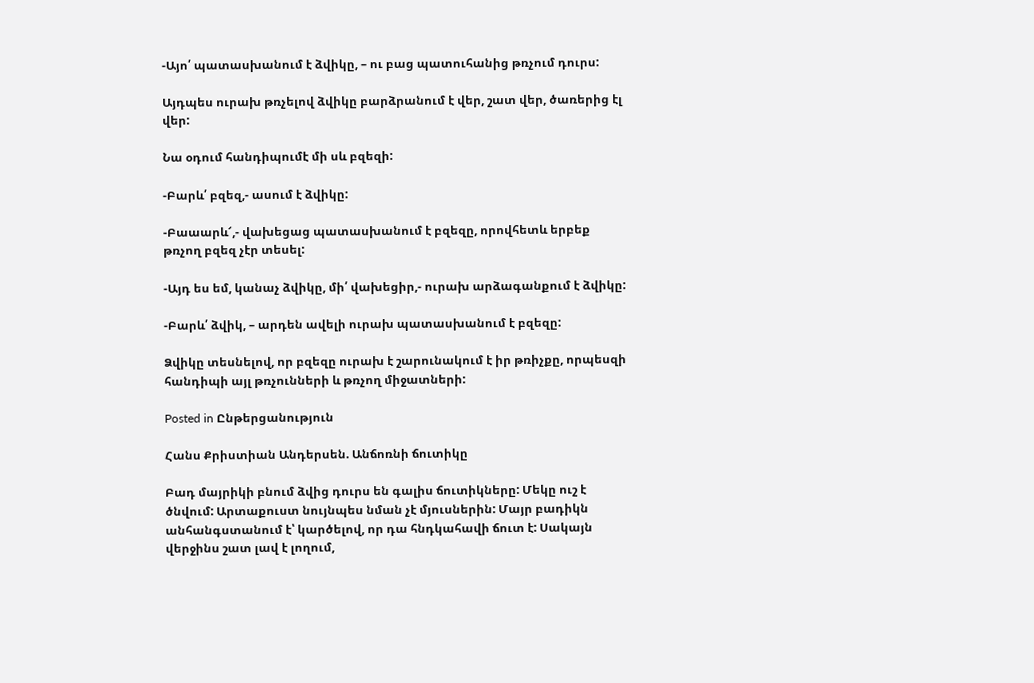-Այո՛ պատասխանում է ձվիկը, – ու բաց պատուհանից թռչում դուրս:

Այդպես ուրախ թռչելով ձվիկը բարձրանում է վեր, շատ վեր, ծառերից էլ վեր:

Նա օդում հանդիպումէ մի սև բզեզի:

-Բարև՛ բզեզ,- ասում է ձվիկը:

-Բաաարև՜,- վախեցաց պատասխանում է բզեզը, որովհետև երբեք թռչող բզեզ չէր տեսել:

-Այդ ես եմ, կանաչ ձվիկը, մի՛ վախեցիր,- ուրախ արձագանքում է ձվիկը:

-Բարև՛ ձվիկ, – արդեն ավելի ուրախ պատասխանում է բզեզը:

Ձվիկը տեսնելով, որ բզեզը ուրախ է շարունակում է իր թռիչքը, որպեսզի հանդիպի այլ թռչունների և թռչող միջատների:

Posted in Ընթերցանություն

Հանս Քրիստիան Անդերսեն. Անճոռնի ճուտիկը

Բադ մայրիկի բնում ձվից դուրս են գալիս ճուտիկները: Մեկը ուշ է ծնվում: Արտաքուստ նույնպես նման չէ մյուսներին: Մայր բադիկն անհանգստանում է՝ կարծելով, որ դա հնդկահավի ճուտ է: Սակայն վերջինս շատ լավ է լողում,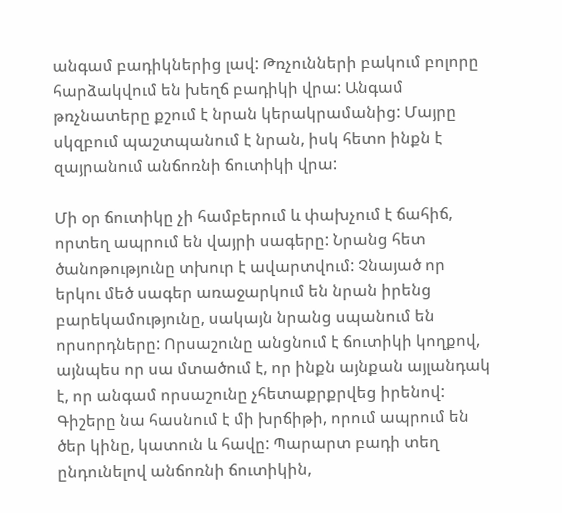անգամ բադիկներից լավ: Թռչունների բակում բոլորը հարձակվում են խեղճ բադիկի վրա: Անգամ թռչնատերը քշում է նրան կերակրամանից: Մայրը սկզբում պաշտպանում է նրան, իսկ հետո ինքն է զայրանում անճոռնի ճուտիկի վրա:

Մի օր ճուտիկը չի համբերում և փախչում է ճահիճ, որտեղ ապրում են վայրի սագերը: Նրանց հետ ծանոթությունը տխուր է ավարտվում: Չնայած որ երկու մեծ սագեր առաջարկում են նրան իրենց բարեկամությունը, սակայն նրանց սպանում են որսորդները: Որսաշունը անցնում է ճուտիկի կողքով, այնպես որ սա մտածում է, որ ինքն այնքան այլանդակ է, որ անգամ որսաշունը չհետաքրքրվեց իրենով: Գիշերը նա հասնում է մի խրճիթի, որում ապրում են ծեր կինը, կատուն և հավը: Պարարտ բադի տեղ ընդունելով անճոռնի ճուտիկին,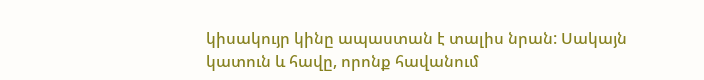կիսակույր կինը ապաստան է տալիս նրան: Սակայն կատուն և հավը, որոնք հավանում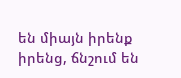են միայն իրենք իրենց, ճնշում են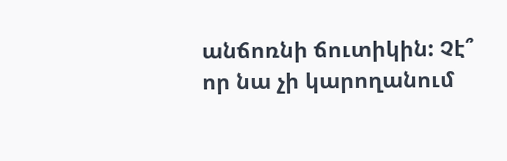անճոռնի ճուտիկին: Չէ՞ որ նա չի կարողանում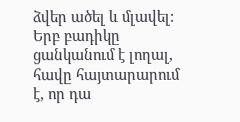ձվեր ածել և մլավել: Երբ բադիկը ցանկանում է լողալ, հավը հայտարարում է, որ դա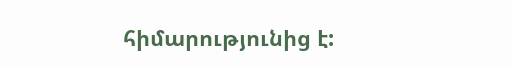հիմարությունից է: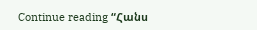Continue reading “Հանս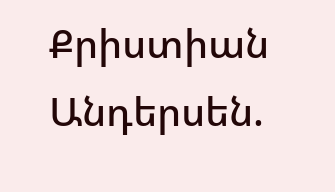Քրիստիան Անդերսեն.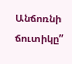Անճոռնի ճուտիկը”